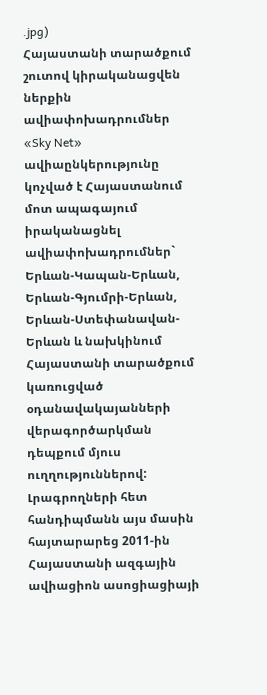.jpg)
Հայաստանի տարածքում շուտով կիրականացվեն ներքին ավիափոխադրումներ
«Sky Net» ավիաընկերությունը կոչված է Հայաստանում մոտ ապագայում իրականացնել ավիափոխադրումներ` Երևան-Կապան-Երևան, Երևան-Գյումրի-Երևան, Երևան-Ստեփանավան-Երևան և նախկինում Հայաստանի տարածքում կառուցված օդանավակայանների վերագործարկման դեպքում մյուս ուղղություններով: Լրագրողների հետ հանդիպմանն այս մասին հայտարարեց 2011-ին Հայաստանի ազգային ավիացիոն ասոցիացիայի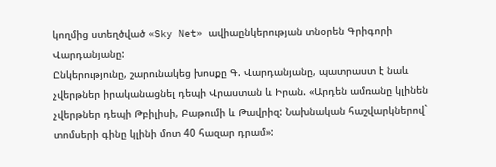կողմից ստեղծված «Sky Net» ավիաընկերության տնօրեն Գրիգորի Վարդանյանը:
Ընկերությունը, շարունակեց խոսքը Գ. Վարդանյանը, պատրաստ է նաև չվերթներ իրականացնել դեպի Վրաստան և Իրան. «Արդեն ամռանը կլինեն չվերթներ դեպի Թբիլիսի, Բաթումի և Թավրիզ: Նախնական հաշվարկներով` տոմսերի գինը կլինի մոտ 40 հազար դրամ»: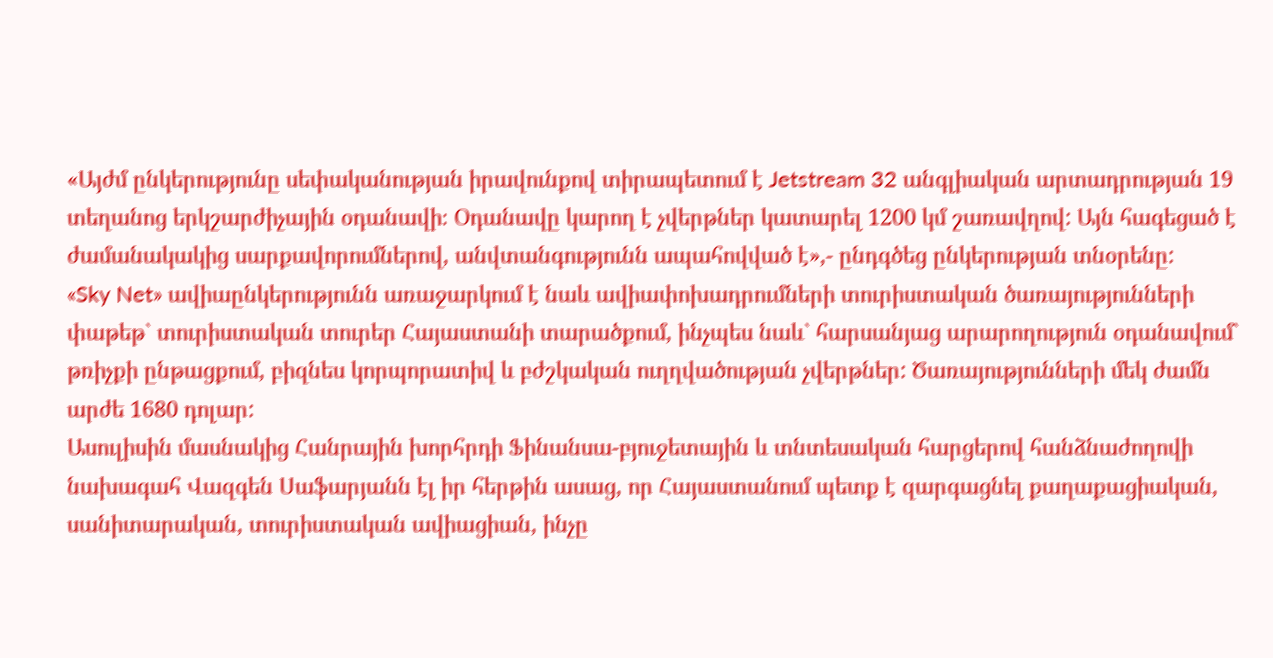«Այժմ ընկերությունը սեփականության իրավունքով տիրապետում է Jetstream 32 անգլիական արտադրության 19 տեղանոց երկշարժիչային օդանավի։ Օդանավը կարող է չվերթներ կատարել 1200 կմ շառավղով: Այն հագեցած է ժամանակակից սարքավորումներով, անվտանգությունն ապահովված է»,- ընդգծեց ընկերության տնօրենը:
«Sky Net» ավիաընկերությունն առաջարկում է նաև ավիափոխադրումների տուրիստական ծառայությունների փաթեթ` տուրիստական տուրեր Հայաստանի տարածքում, ինչպես նաև` հարսանյաց արարողություն օդանավում` թռիչքի ընթացքում, բիզնես կորպորատիվ և բժշկական ուղղվածության չվերթներ: Ծառայությունների մեկ ժամն արժե 1680 դոլար:
Ասուլիսին մասնակից Հանրային խորհրդի Ֆինանսա-բյուջետային և տնտեսական հարցերով հանձնաժողովի նախագահ Վազգեն Սաֆարյանն էլ իր հերթին ասաց, որ Հայաստանում պետք է զարգացնել քաղաքացիական, սանիտարական, տուրիստական ավիացիան, ինչը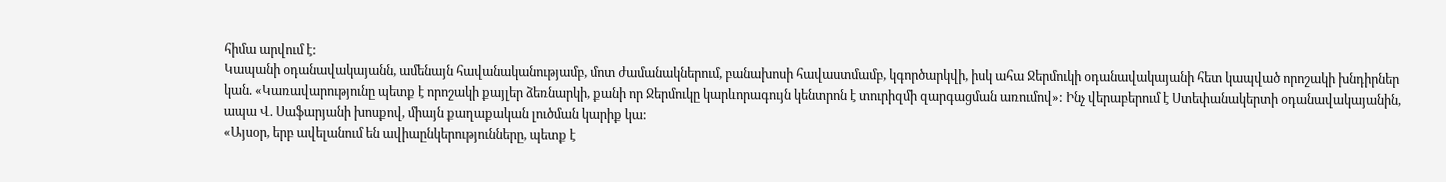հիմա արվում է:
Կապանի օդանավակայանն, ամենայն հավանականությամբ, մոտ ժամանակներում, բանախոսի հավաստմամբ, կգործարկվի, իսկ ահա Ջերմուկի օդանավակայանի հետ կապված որոշակի խնդիրներ կան. «Կառավարությունը պետք է որոշակի քայլեր ձեռնարկի, քանի որ Ջերմուկը կարևորագույն կենտրոն է տուրիզմի զարգացման առումով»: Ինչ վերաբերում է Ստեփանակերտի օդանավակայանին, ապա Վ. Սաֆարյանի խոսքով, միայն քաղաքական լուծման կարիք կա:
«Այսօր, երբ ավելանում են ավիաընկերությունները, պետք է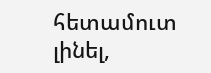հետամուտ լինել,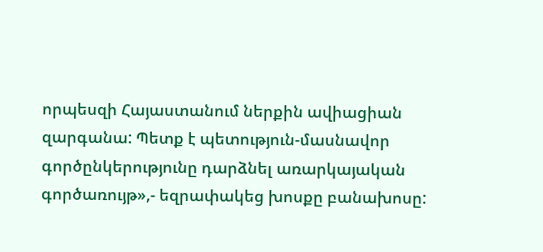որպեսզի Հայաստանում ներքին ավիացիան զարգանա: Պետք է պետություն-մասնավոր գործընկերությունը դարձնել առարկայական գործառույթ»,- եզրափակեց խոսքը բանախոսը: